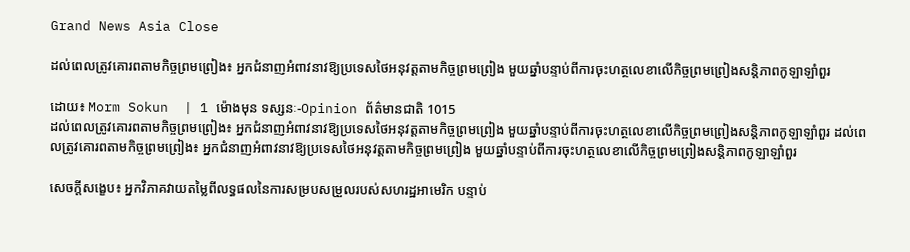Grand News Asia Close

ដល់ពេលត្រូវគោរពតាមកិច្ចព្រមព្រៀង៖ អ្នកជំនាញអំពាវនាវឱ្យប្រទេសថៃអនុវត្តតាមកិច្ចព្រមព្រៀង មួយឆ្នាំបន្ទាប់ពីការចុះហត្ថលេខាលើកិច្ចព្រមព្រៀងសន្តិភាពកូឡាឡាំពួរ

ដោយ៖ Morm Sokun  | 1 ម៉ោងមុន ទស្សនៈ-Opinion ព័ត៌មានជាតិ 1015
ដល់ពេលត្រូវគោរពតាមកិច្ចព្រមព្រៀង៖ អ្នកជំនាញអំពាវនាវឱ្យប្រទេសថៃអនុវត្តតាមកិច្ចព្រមព្រៀង មួយឆ្នាំបន្ទាប់ពីការចុះហត្ថលេខាលើកិច្ចព្រមព្រៀងសន្តិភាពកូឡាឡាំពួរ ដល់ពេលត្រូវគោរពតាមកិច្ចព្រមព្រៀង៖ អ្នកជំនាញអំពាវនាវឱ្យប្រទេសថៃអនុវត្តតាមកិច្ចព្រមព្រៀង មួយឆ្នាំបន្ទាប់ពីការចុះហត្ថលេខាលើកិច្ចព្រមព្រៀងសន្តិភាពកូឡាឡាំពួរ

សេចក្តីសង្ខេប៖ អ្នកវិភាគវាយតម្លៃពីលទ្ធផលនៃការសម្របសម្រួលរបស់សហរដ្ឋអាមេរិក បន្ទាប់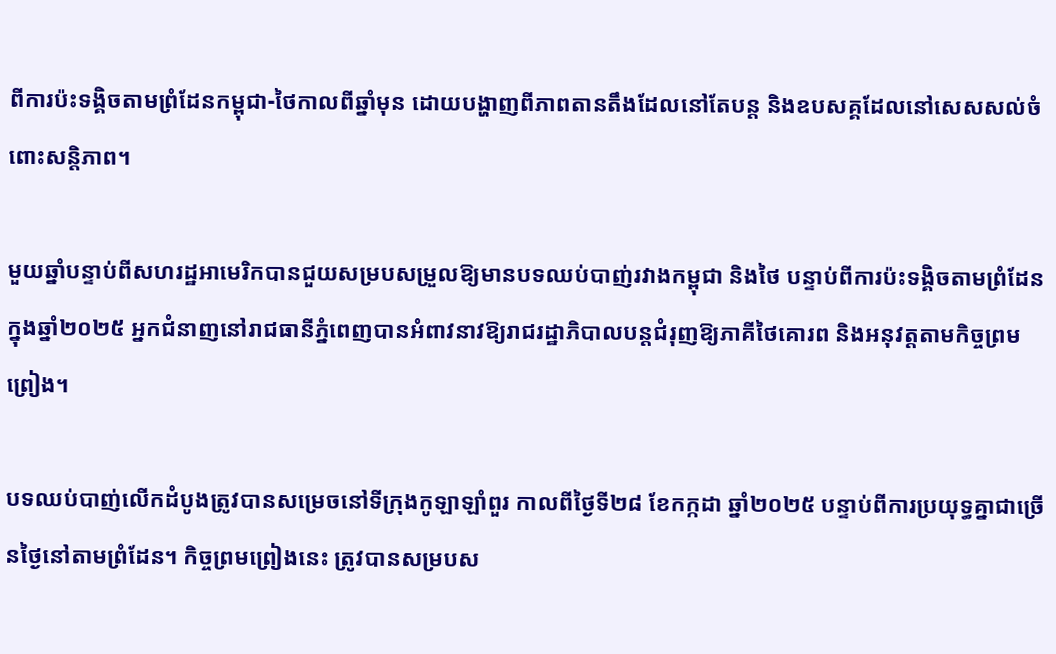ពីការប៉ះទង្គិចតាមព្រំដែនកម្ពុជា-ថៃកាលពីឆ្នាំមុន ដោយបង្ហាញពីភាពតានតឹងដែលនៅតែបន្ត និងឧបសគ្គដែលនៅសេសសល់ចំពោះសន្តិភាព។

មួយឆ្នាំបន្ទាប់ពីសហរដ្ឋអាមេរិកបានជួយសម្របសម្រួលឱ្យមានបទឈប់បាញ់រវាងកម្ពុជា និងថៃ បន្ទាប់ពីការប៉ះទង្គិចតាមព្រំដែនក្នុងឆ្នាំ២០២៥ អ្នកជំនាញនៅរាជធានីភ្នំពេញបានអំពាវនាវឱ្យរាជរដ្ឋាភិបាលបន្តជំរុញឱ្យភាគីថៃគោរព និងអនុវត្តតាមកិច្ចព្រមព្រៀង។

បទឈប់បាញ់លើកដំបូងត្រូវបានសម្រេចនៅទីក្រុងកូឡាឡាំពួរ កាលពីថ្ងៃទី២៨ ខែកក្កដា ឆ្នាំ២០២៥ បន្ទាប់ពីការប្រយុទ្ធគ្នាជាច្រើនថ្ងៃនៅតាមព្រំដែន។ កិច្ចព្រមព្រៀងនេះ ត្រូវបានសម្របស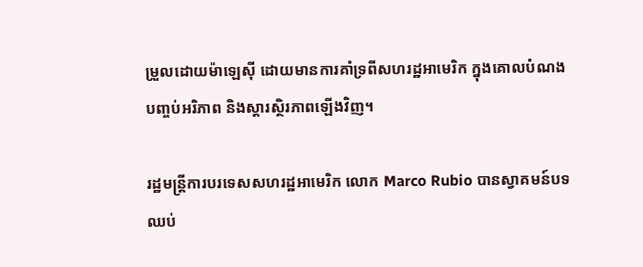ម្រួលដោយម៉ាឡេស៊ី ដោយមានការគាំទ្រពីសហរដ្ឋអាមេរិក ក្នុងគោលបំណងបញ្ចប់អរិភាព និងស្ដារស្ថិរភាពឡើងវិញ។

រដ្ឋមន្ត្រីការបរទេសសហរដ្ឋអាមេរិក លោក Marco Rubio បានស្វាគមន៍បទឈប់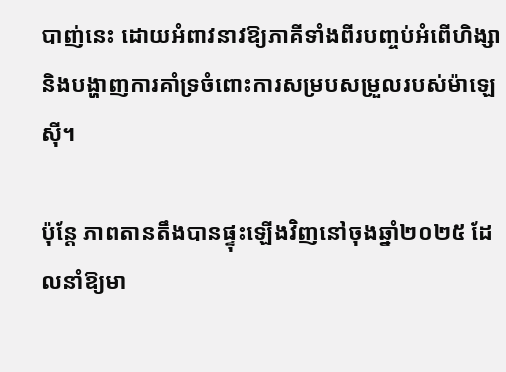បាញ់នេះ ដោយអំពាវនាវឱ្យភាគីទាំងពីរបញ្ចប់អំពើហិង្សា និងបង្ហាញការគាំទ្រចំពោះការសម្របសម្រួលរបស់ម៉ាឡេស៊ី។

ប៉ុន្តែ ភាពតានតឹងបានផ្ទុះឡើងវិញនៅចុងឆ្នាំ២០២៥ ដែលនាំឱ្យមា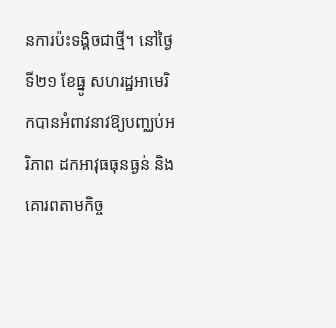នការប៉ះទង្គិចជាថ្មី។ នៅថ្ងៃទី២១ ខែធ្នូ សហរដ្ឋអាមេរិកបានអំពាវនាវឱ្យបញ្ឈប់អរិភាព ដកអាវុធធុនធ្ងន់ និងគោរពតាមកិច្ច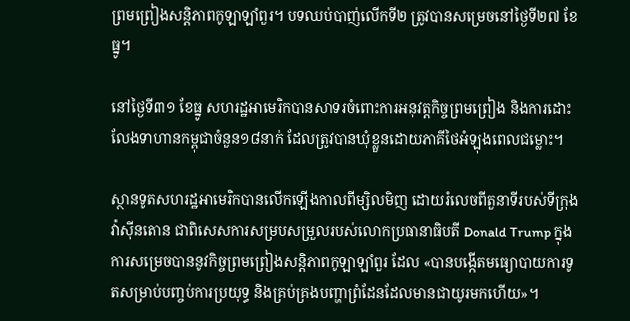ព្រមព្រៀងសន្តិភាពកូឡាឡាំពួរ។ បទឈប់បាញ់លើកទី២ ត្រូវបានសម្រេចនៅថ្ងៃទី២៧ ខែធ្នូ។

នៅថ្ងៃទី៣១ ខែធ្នូ សហរដ្ឋអាមេរិកបានសាទរចំពោះការអនុវត្តកិច្ចព្រមព្រៀង និងការដោះលែងទាហានកម្ពុជាចំនួន១៨នាក់ ដែលត្រូវបានឃុំខ្លួនដោយភាគីថៃអំឡុងពេលជម្លោះ។

ស្ថានទូតសហរដ្ឋអាមេរិកបានលើកឡើងកាលពីម្សិលមិញ ដោយរំលេចពីតួនាទីរបស់ទីក្រុងវ៉ាស៊ីនតោន ជាពិសេសការសម្របសម្រួលរបស់លោកប្រធានាធិបតី Donald Trump ក្នុងការសម្រេចបាននូវកិច្ចព្រមព្រៀងសន្តិភាពកូឡាឡាំពួរ ដែល «បានបង្កើតមធ្យោបាយការទូតសម្រាប់បញ្ចប់ការប្រយុទ្ធ និងគ្រប់គ្រងបញ្ហាព្រំដែនដែលមានជាយូរមកហើយ»។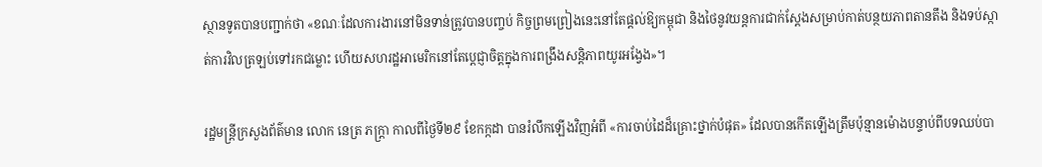ស្ថានទូតបានបញ្ជាក់ថា «ខណៈដែលការងារនៅមិនទាន់ត្រូវបានបញ្ចប់ កិច្ចព្រមព្រៀងនេះនៅតែផ្តល់ឱ្យកម្ពុជា និងថៃនូវយន្តការជាក់ស្តែងសម្រាប់កាត់បន្ថយភាពតានតឹង និងទប់ស្កាត់ការវិលត្រឡប់ទៅរកជម្លោះ ហើយសហរដ្ឋអាមេរិកនៅតែប្តេជ្ញាចិត្តក្នុងការពង្រឹងសន្តិភាពយូរអង្វែង»។

រដ្ឋមន្ត្រីក្រសួងព័ត៌មាន លោក នេត្រ ភក្ត្រា កាលពីថ្ងៃទី២៩ ខែកក្កដា បានរំលឹកឡើងវិញអំពី «ការចាប់ដៃដ៏គ្រោះថ្នាក់បំផុត» ដែលបានកើតឡើងត្រឹមប៉ុន្មានម៉ោងបន្ទាប់ពីបទឈប់បា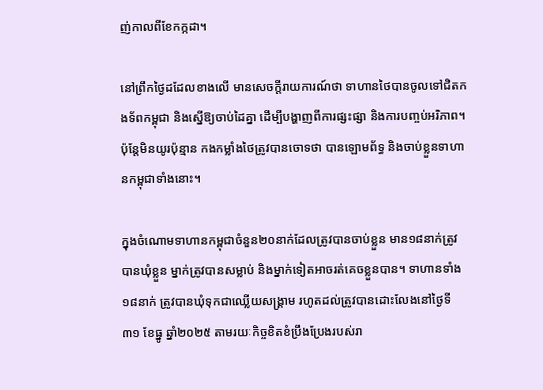ញ់កាលពីខែកក្កដា។

នៅព្រឹកថ្ងៃដដែលខាងលើ មានសេចក្តីរាយការណ៍ថា ទាហានថៃបានចូលទៅជិតកងទ័ពកម្ពុជា និងស្នើឱ្យចាប់ដៃគ្នា ដើម្បីបង្ហាញពីការផ្សះផ្សា និងការបញ្ចប់អរិភាព។ ប៉ុន្តែមិនយូរប៉ុន្មាន កងកម្លាំងថៃត្រូវបានចោទថា បានឡោមព័ទ្ធ និងចាប់ខ្លួនទាហានកម្ពុជាទាំងនោះ។

ក្នុងចំណោមទាហានកម្ពុជាចំនួន២០នាក់ដែលត្រូវបានចាប់ខ្លួន មាន១៨នាក់ត្រូវបានឃុំខ្លួន ម្នាក់ត្រូវបានសម្លាប់ និងម្នាក់ទៀតអាចរត់គេចខ្លួនបាន។ ទាហានទាំង១៨នាក់ ត្រូវបានឃុំទុកជាឈ្លើយសង្គ្រាម រហូតដល់ត្រូវបានដោះលែងនៅថ្ងៃទី៣១ ខែធ្នូ ឆ្នាំ២០២៥ តាមរយៈកិច្ចខិតខំប្រឹងប្រែងរបស់រា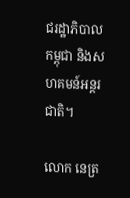ជរដ្ឋាភិបាលកម្ពុជា និងសហគមន៍អន្តរជាតិ។

លោក នេត្រ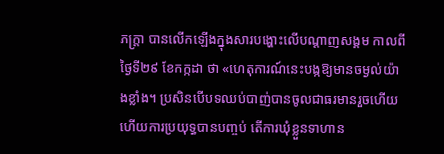ភក្ត្រា បានលើកឡើងក្នុងសារបង្ហោះលើបណ្ដាញសង្គម កាលពីថ្ងៃទី២៩ ខែកក្កដា ថា «ហេតុការណ៍នេះបង្កឱ្យមានចម្ងល់យ៉ាងខ្លាំង។ ប្រសិនបើបទឈប់បាញ់បានចូលជាធរមានរួចហើយ ហើយការប្រយុទ្ធបានបញ្ចប់ តើការឃុំខ្លួនទាហាន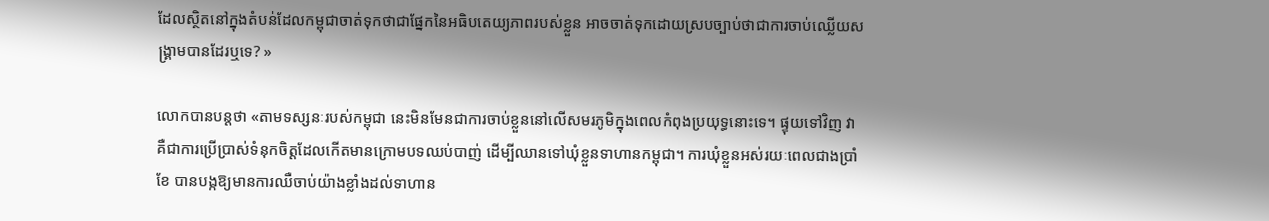ដែលស្ថិតនៅក្នុងតំបន់ដែលកម្ពុជាចាត់ទុកថាជាផ្នែកនៃអធិបតេយ្យភាពរបស់ខ្លួន អាចចាត់ទុកដោយស្របច្បាប់ថាជាការចាប់ឈ្លើយសង្គ្រាមបានដែរឬទេ? »

លោកបានបន្តថា «តាមទស្សនៈរបស់កម្ពុជា នេះមិនមែនជាការចាប់ខ្លួននៅលើសមរភូមិក្នុងពេលកំពុងប្រយុទ្ធនោះទេ។ ផ្ទុយទៅវិញ វាគឺជាការប្រើប្រាស់ទំនុកចិត្តដែលកើតមានក្រោមបទឈប់បាញ់ ដើម្បីឈានទៅឃុំខ្លួនទាហានកម្ពុជា។ ការឃុំខ្លួនអស់រយៈពេលជាងប្រាំខែ បានបង្កឱ្យមានការឈឺចាប់យ៉ាងខ្លាំងដល់ទាហាន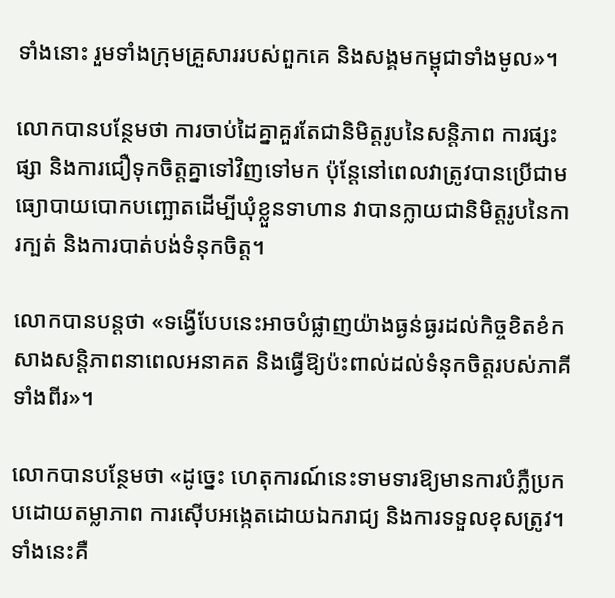ទាំងនោះ រួមទាំងក្រុមគ្រួសាររបស់ពួកគេ និងសង្គមកម្ពុជាទាំងមូល»។

លោកបានបន្ថែមថា ការចាប់ដៃគ្នាគួរតែជានិមិត្តរូបនៃសន្តិភាព ការផ្សះផ្សា និងការជឿទុកចិត្តគ្នាទៅវិញទៅមក ប៉ុន្តែនៅពេលវាត្រូវបានប្រើជាមធ្យោបាយបោកបញ្ឆោតដើម្បីឃុំខ្លួនទាហាន វាបានក្លាយជានិមិត្តរូបនៃការក្បត់ និងការបាត់បង់ទំនុកចិត្ត។

លោកបានបន្តថា «ទង្វើបែបនេះអាចបំផ្លាញយ៉ាងធ្ងន់ធ្ងរដល់កិច្ចខិតខំកសាងសន្តិភាពនាពេលអនាគត និងធ្វើឱ្យប៉ះពាល់ដល់ទំនុកចិត្តរបស់ភាគីទាំងពីរ»។

លោកបានបន្ថែមថា «ដូច្នេះ ហេតុការណ៍នេះទាមទារឱ្យមានការបំភ្លឺប្រកបដោយតម្លាភាព ការស៊ើបអង្កេតដោយឯករាជ្យ និងការទទួលខុសត្រូវ។ ទាំងនេះគឺ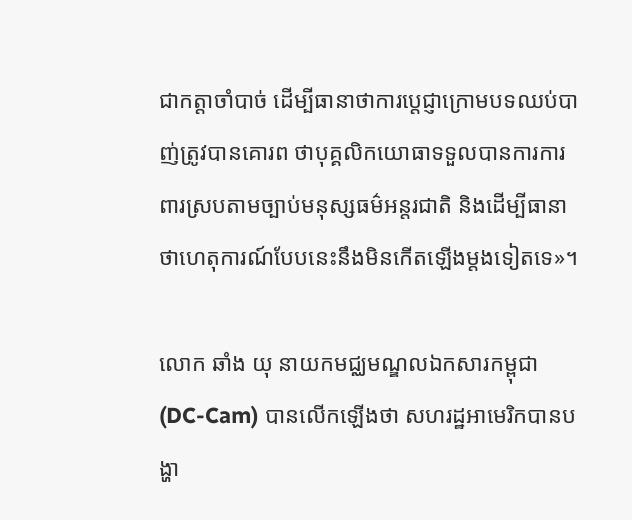ជាកត្តាចាំបាច់ ដើម្បីធានាថាការប្តេជ្ញាក្រោមបទឈប់បាញ់ត្រូវបានគោរព ថាបុគ្គលិកយោធាទទួលបានការការពារស្របតាមច្បាប់មនុស្សធម៌អន្តរជាតិ និងដើម្បីធានាថាហេតុការណ៍បែបនេះនឹងមិនកើតឡើងម្តងទៀតទេ»។

លោក ឆាំង យុ នាយកមជ្ឈមណ្ឌលឯកសារកម្ពុជា (DC-Cam) បានលើកឡើងថា សហរដ្ឋអាមេរិកបានបង្ហា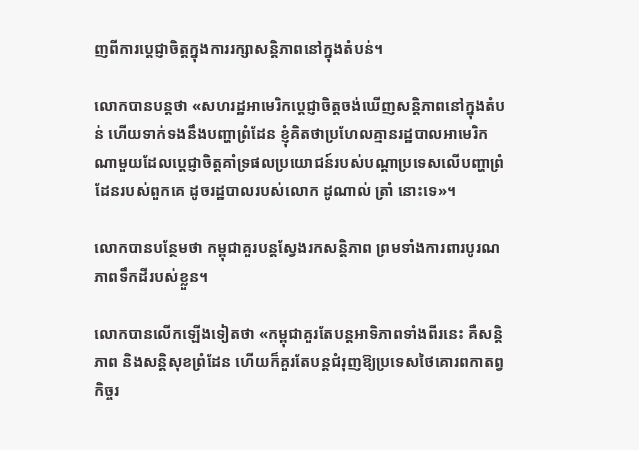ញពីការប្តេជ្ញាចិត្តក្នុងការរក្សាសន្តិភាពនៅក្នុងតំបន់។

លោកបានបន្តថា «សហរដ្ឋអាមេរិកប្តេជ្ញាចិត្តចង់ឃើញសន្តិភាពនៅក្នុងតំបន់ ហើយទាក់ទងនឹងបញ្ហាព្រំដែន ខ្ញុំគិតថាប្រហែលគ្មានរដ្ឋបាលអាមេរិកណាមួយដែលប្តេជ្ញាចិត្តគាំទ្រផលប្រយោជន៍របស់បណ្តាប្រទេសលើបញ្ហាព្រំដែនរបស់ពួកគេ ដូចរដ្ឋបាលរបស់លោក ដូណាល់ ត្រាំ នោះទេ»។

លោកបានបន្ថែមថា កម្ពុជាគួរបន្តស្វែងរកសន្តិភាព ព្រមទាំងការពារបូរណភាពទឹកដីរបស់ខ្លួន។

លោកបានលើកឡើងទៀតថា «កម្ពុជាគួរតែបន្តអាទិភាពទាំងពីរនេះ គឺសន្តិភាព និងសន្តិសុខព្រំដែន ហើយក៏គួរតែបន្តជំរុញឱ្យប្រទេសថៃគោរពកាតព្វកិច្ចរ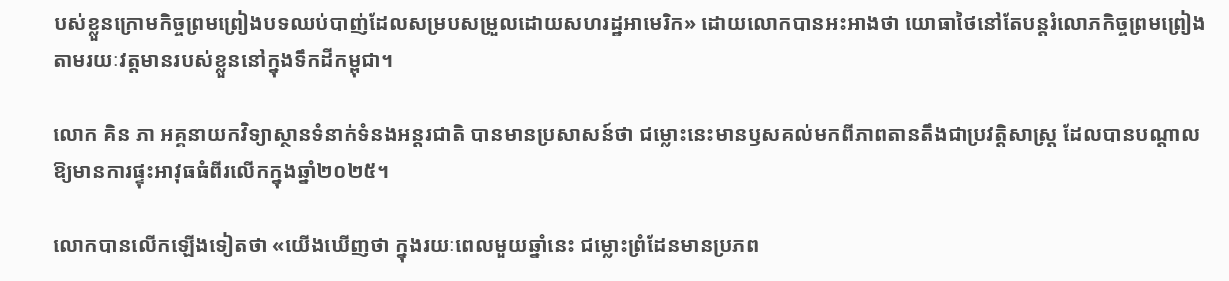បស់ខ្លួនក្រោមកិច្ចព្រមព្រៀងបទឈប់បាញ់ដែលសម្របសម្រួលដោយសហរដ្ឋអាមេរិក» ដោយលោកបានអះអាងថា យោធាថៃនៅតែបន្តរំលោភកិច្ចព្រមព្រៀង តាមរយៈវត្តមានរបស់ខ្លួននៅក្នុងទឹកដីកម្ពុជា។

លោក គិន ភា អគ្គនាយកវិទ្យាស្ថានទំនាក់ទំនងអន្តរជាតិ បានមានប្រសាសន៍ថា ជម្លោះនេះមានឫសគល់មកពីភាពតានតឹងជាប្រវត្តិសាស្ត្រ ដែលបានបណ្តាលឱ្យមានការផ្ទុះអាវុធធំពីរលើកក្នុងឆ្នាំ២០២៥។

លោកបានលើកឡើងទៀតថា «យើងឃើញថា ក្នុងរយៈពេលមួយឆ្នាំនេះ ជម្លោះព្រំដែនមានប្រភព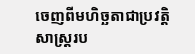ចេញពីមហិច្ឆតាជាប្រវត្តិសាស្ត្ររប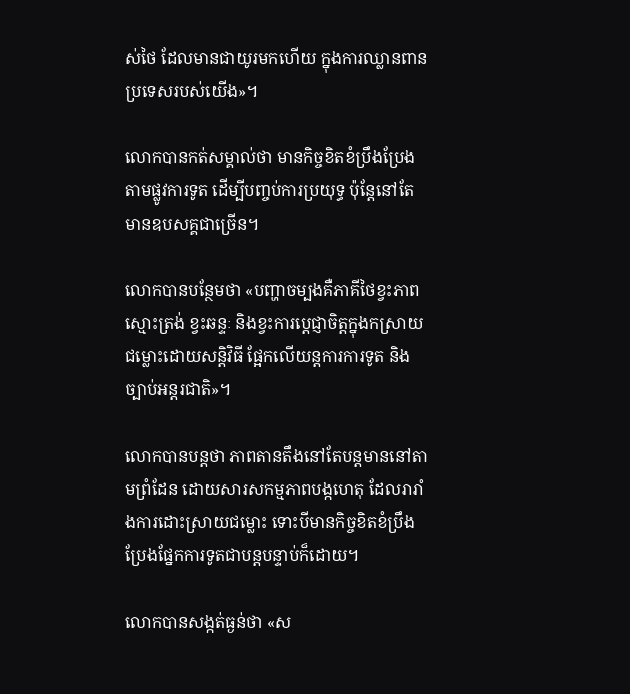ស់ថៃ ដែលមានជាយូរមកហើយ ក្នុងការឈ្លានពានប្រទេសរបស់យើង»។

លោកបានកត់សម្គាល់ថា មានកិច្ចខិតខំប្រឹងប្រែងតាមផ្លូវការទូត ដើម្បីបញ្ចប់ការប្រយុទ្ធ ប៉ុន្តែនៅតែមានឧបសគ្គជាច្រើន។

លោកបានបន្ថែមថា «បញ្ហាចម្បងគឺភាគីថៃខ្វះភាពស្មោះត្រង់ ខ្វះឆន្ទៈ និងខ្វះការប្តេជ្ញាចិត្តក្នុងកស្រាយជម្លោះដោយសន្តិវិធី ផ្អែកលើយន្តការការទូត និងច្បាប់អន្តរជាតិ»។

លោកបានបន្តថា ភាពតានតឹងនៅតែបន្តមាននៅតាមព្រំដែន ដោយសារសកម្មភាពបង្កហេតុ ដែលរារាំងការដោះស្រាយជម្លោះ ទោះបីមានកិច្ចខិតខំប្រឹងប្រែងផ្នែកការទូតជាបន្តបន្ទាប់ក៏ដោយ។

លោកបានសង្កត់ធ្ងន់ថា «ស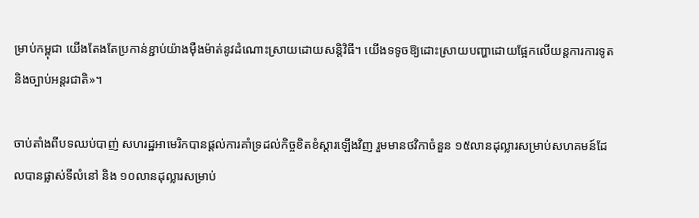ម្រាប់កម្ពុជា យើងតែងតែប្រកាន់ខ្ជាប់យ៉ាងម៉ឺងម៉ាត់នូវដំណោះស្រាយដោយសន្តិវិធី។ យើងទទូចឱ្យដោះស្រាយបញ្ហាដោយផ្អែកលើយន្តការការទូត និងច្បាប់អន្តរជាតិ»។

ចាប់តាំងពីបទឈប់បាញ់ សហរដ្ឋអាមេរិកបានផ្តល់ការគាំទ្រដល់កិច្ចខិតខំស្តារឡើងវិញ រួមមានថវិកាចំនួន ១៥លានដុល្លារសម្រាប់សហគមន៍ដែលបានផ្លាស់ទីលំនៅ និង ១០លានដុល្លារសម្រាប់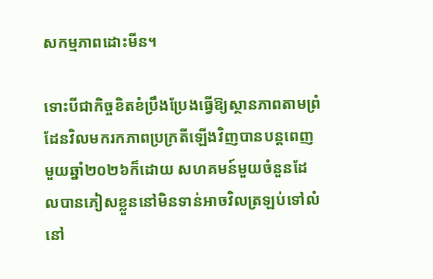សកម្មភាពដោះមីន។

ទោះបីជាកិច្ចខិតខំប្រឹងប្រែងធ្វើឱ្យស្ថានភាពតាមព្រំដែនវិលមករកភាពប្រក្រតីឡើងវិញបានបន្តពេញមួយឆ្នាំ២០២៦ក៏ដោយ សហគមន៍មួយចំនួនដែលបានភៀសខ្លួននៅមិនទាន់អាចវិលត្រឡប់ទៅលំនៅ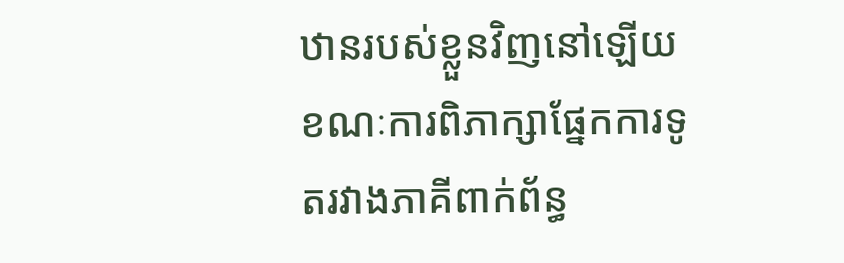ឋានរបស់ខ្លួនវិញនៅឡើយ ខណៈការពិភាក្សាផ្នែកការទូតរវាងភាគីពាក់ព័ន្ធ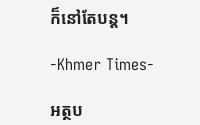ក៏នៅតែបន្ត។

-Khmer Times-

អត្ថប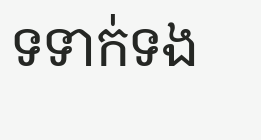ទទាក់ទង